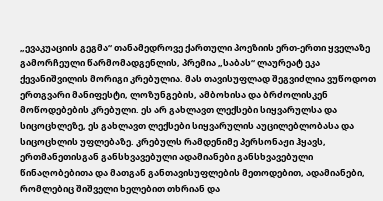„ევაკუაციის გეგმა“ თანამედროვე ქართული პოეზიის ერთ-ერთი ყველაზე გამორჩეული წარმომადგენლის, პრემია „საბას“ ლაურეატ ეკა ქევანიშვილის მორიგი კრებულია. მას თავისუფლად შეგვიძლია ვუწოდოთ ერთგვარი მანიფესტი, ლოზუნგების, ამბოხისა და ბრძოლისკენ მოწოდებების კრებული. ეს არ გახლავთ ლექსები სიყვარულსა და სიცოცხლეზე, ეს გახლავთ ლექსები სიყვარულის აუცილებლობასა და სიცოცხლის უფლებაზე. კრებულს რამდენიმე პერსონაჟი ჰყავს, ერთმანეთისგან განსხვავებული ადამიანები განსხვავებული წინაღობებითა და მათგან განთავისუფლების მეთოდებით, ადამიანები, რომლებიც შიშველი ხელებით თხრიან და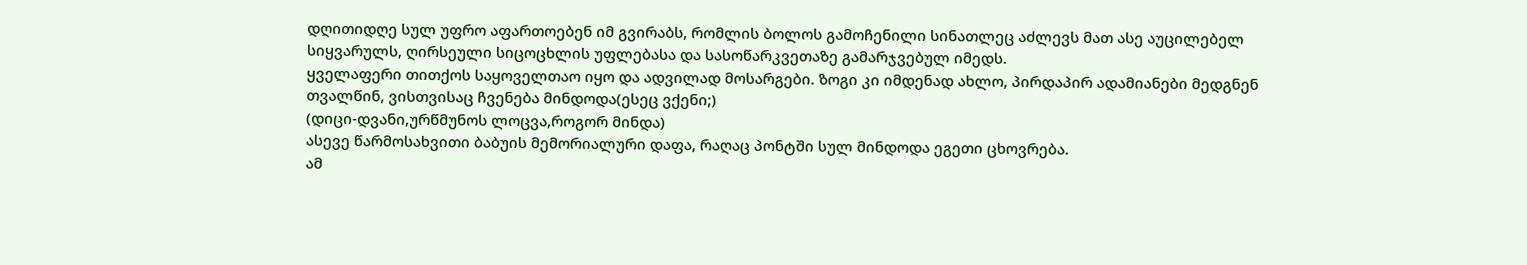დღითიდღე სულ უფრო აფართოებენ იმ გვირაბს, რომლის ბოლოს გამოჩენილი სინათლეც აძლევს მათ ასე აუცილებელ სიყვარულს, ღირსეული სიცოცხლის უფლებასა და სასოწარკვეთაზე გამარჯვებულ იმედს.
ყველაფერი თითქოს საყოველთაო იყო და ადვილად მოსარგები. ზოგი კი იმდენად ახლო, პირდაპირ ადამიანები მედგნენ თვალწინ, ვისთვისაც ჩვენება მინდოდა(ესეც ვქენი;)
(დიცი-დვანი,ურწმუნოს ლოცვა,როგორ მინდა)
ასევე წარმოსახვითი ბაბუის მემორიალური დაფა, რაღაც პონტში სულ მინდოდა ეგეთი ცხოვრება.
ამ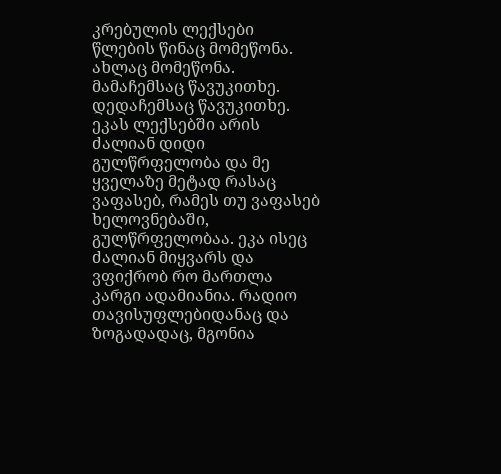კრებულის ლექსები წლების წინაც მომეწონა. ახლაც მომეწონა. მამაჩემსაც წავუკითხე. დედაჩემსაც წავუკითხე. ეკას ლექსებში არის ძალიან დიდი გულწრფელობა და მე ყველაზე მეტად რასაც ვაფასებ, რამეს თუ ვაფასებ ხელოვნებაში, გულწრფელობაა. ეკა ისეც ძალიან მიყვარს და ვფიქრობ რო მართლა კარგი ადამიანია. რადიო თავისუფლებიდანაც და ზოგადადაც, მგონია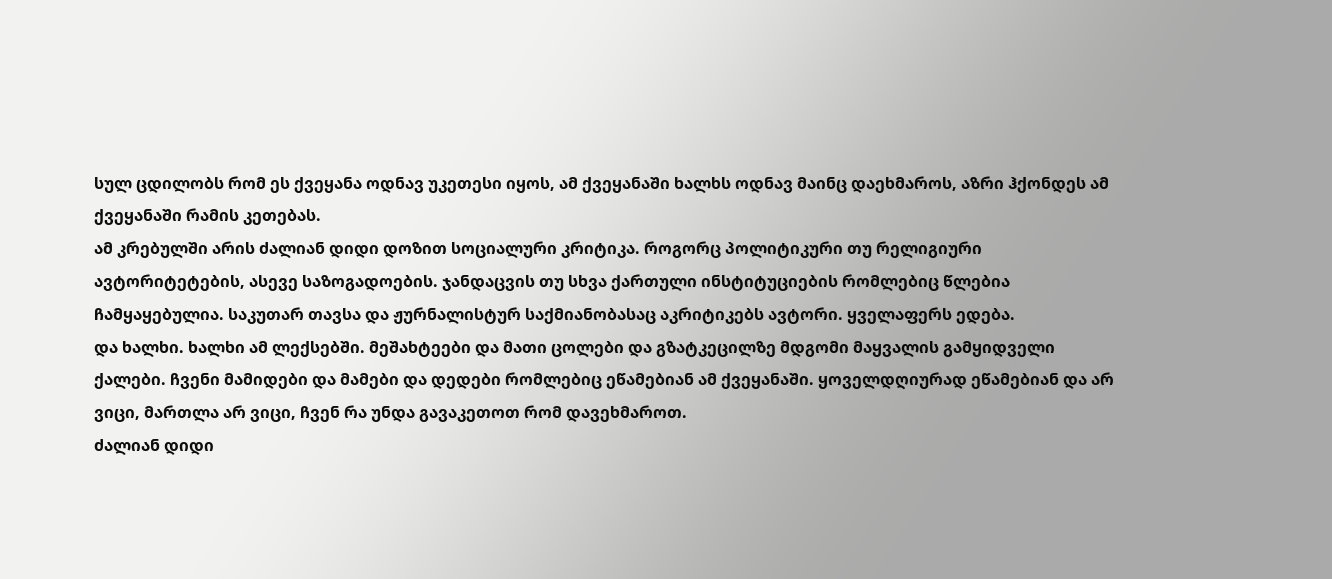სულ ცდილობს რომ ეს ქვეყანა ოდნავ უკეთესი იყოს, ამ ქვეყანაში ხალხს ოდნავ მაინც დაეხმაროს, აზრი ჰქონდეს ამ ქვეყანაში რამის კეთებას.
ამ კრებულში არის ძალიან დიდი დოზით სოციალური კრიტიკა. როგორც პოლიტიკური თუ რელიგიური ავტორიტეტების, ასევე საზოგადოების. ჯანდაცვის თუ სხვა ქართული ინსტიტუციების რომლებიც წლებია ჩამყაყებულია. საკუთარ თავსა და ჟურნალისტურ საქმიანობასაც აკრიტიკებს ავტორი. ყველაფერს ედება.
და ხალხი. ხალხი ამ ლექსებში. მეშახტეები და მათი ცოლები და გზატკეცილზე მდგომი მაყვალის გამყიდველი ქალები. ჩვენი მამიდები და მამები და დედები რომლებიც ეწამებიან ამ ქვეყანაში. ყოველდღიურად ეწამებიან და არ ვიცი, მართლა არ ვიცი, ჩვენ რა უნდა გავაკეთოთ რომ დავეხმაროთ.
ძალიან დიდი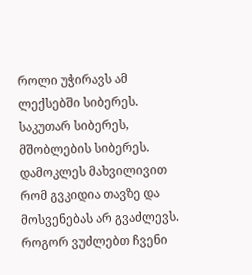როლი უჭირავს ამ ლექსებში სიბერეს. საკუთარ სიბერეს, მშობლების სიბერეს. დამოკლეს მახვილივით რომ გვკიდია თავზე და მოსვენებას არ გვაძლევს. როგორ ვუძლებთ ჩვენი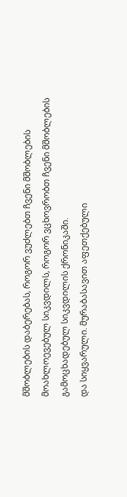მშობლების დაბერებას, როგორ ვუძლებთ ჩვენი მშობლების მოახლოევებულ სიკვდილს, როგორ ვცხოვრობთ ჩვენი მშობლების გამოცხადებულ სიკვდილის ქრონიკაში.
და სიყვარული. მურაბასავით აფეთქებული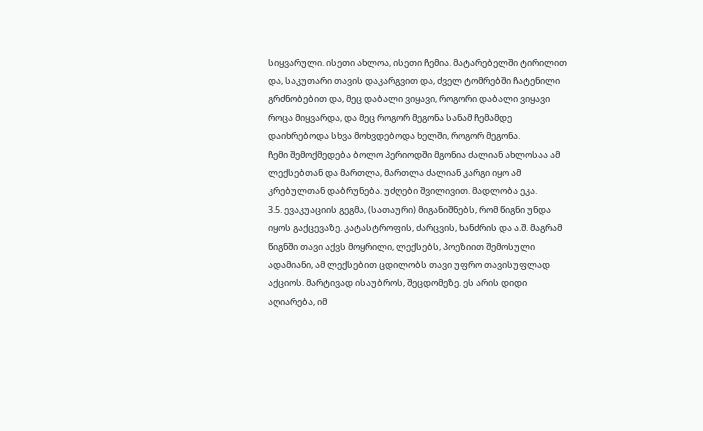სიყვარული. ისეთი ახლოა, ისეთი ჩემია. მატარებელში ტირილით და, საკუთარი თავის დაკარგვით და, ძველ ტომრებში ჩატენილი გრძნობებით და, მეც დაბალი ვიყავი, როგორი დაბალი ვიყავი როცა მიყვარდა, და მეც როგორ მეგონა სანამ ჩემამდე დაიხრებოდა სხვა მოხვდებოდა ხელში, როგორ მეგონა.
ჩემი შემოქმედება ბოლო პერიოდში მგონია ძალიან ახლოსაა ამ ლექსებთან და მართლა, მართლა ძალიან კარგი იყო ამ კრებულთან დაბრუნება. უძღები შვილივით. მადლობა ეკა.
3.5. ევაკუაციის გეგმა, (სათაური) მიგანიშნებს, რომ წიგნი უნდა იყოს გაქცევაზე. კატასტროფის, ძარცვის, ხანძრის და ა.შ. მაგრამ წიგნში თავი აქვს მოყრილი, ლექსებს, პოეზიით შემოსული ადამიანი, ამ ლექსებით ცდილობს თავი უფრო თავისუფლად აქციოს. მარტივად ისაუბროს, შეცდომეზე. ეს არის დიდი აღიარება, იმ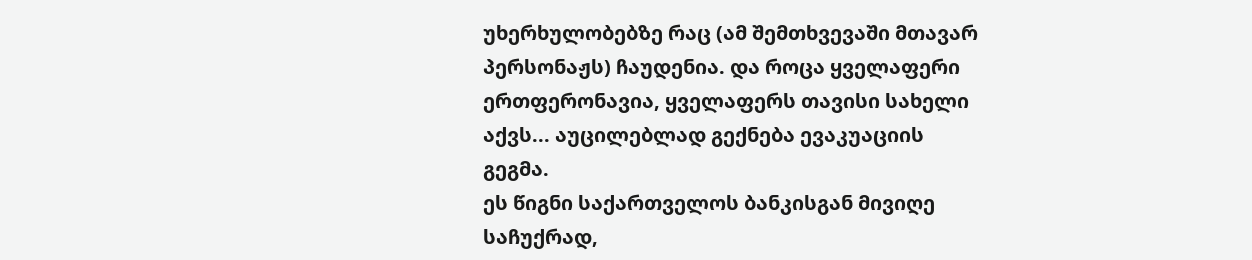უხერხულობებზე რაც (ამ შემთხვევაში მთავარ პერსონაჟს) ჩაუდენია. და როცა ყველაფერი ერთფერონავია, ყველაფერს თავისი სახელი აქვს... აუცილებლად გექნება ევაკუაციის გეგმა.
ეს წიგნი საქართველოს ბანკისგან მივიღე საჩუქრად,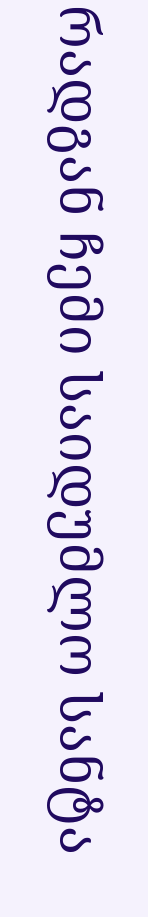რადგან ჩემი საიდუმლო სანტა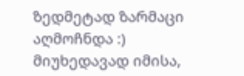ზედმეტად ზარმაცი აღმოჩნდა :)
მიუხედავად იმისა,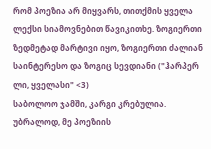რომ პოეზია არ მიყვარს, თითქმის ყველა ლექსი სიამოვნებით წავიკითხე. ზოგიერთი ზედმეტად მარტივი იყო, ზოგიერთი ძალიან საინტერესო და ზოგიც სევდიანი ("ჰარპერ ლი, ყველასი" <3)
საბოლოო ჯამში, კარგი კრებულია. უბრალოდ, მე პოეზიის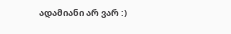ადამიანი არ ვარ :)